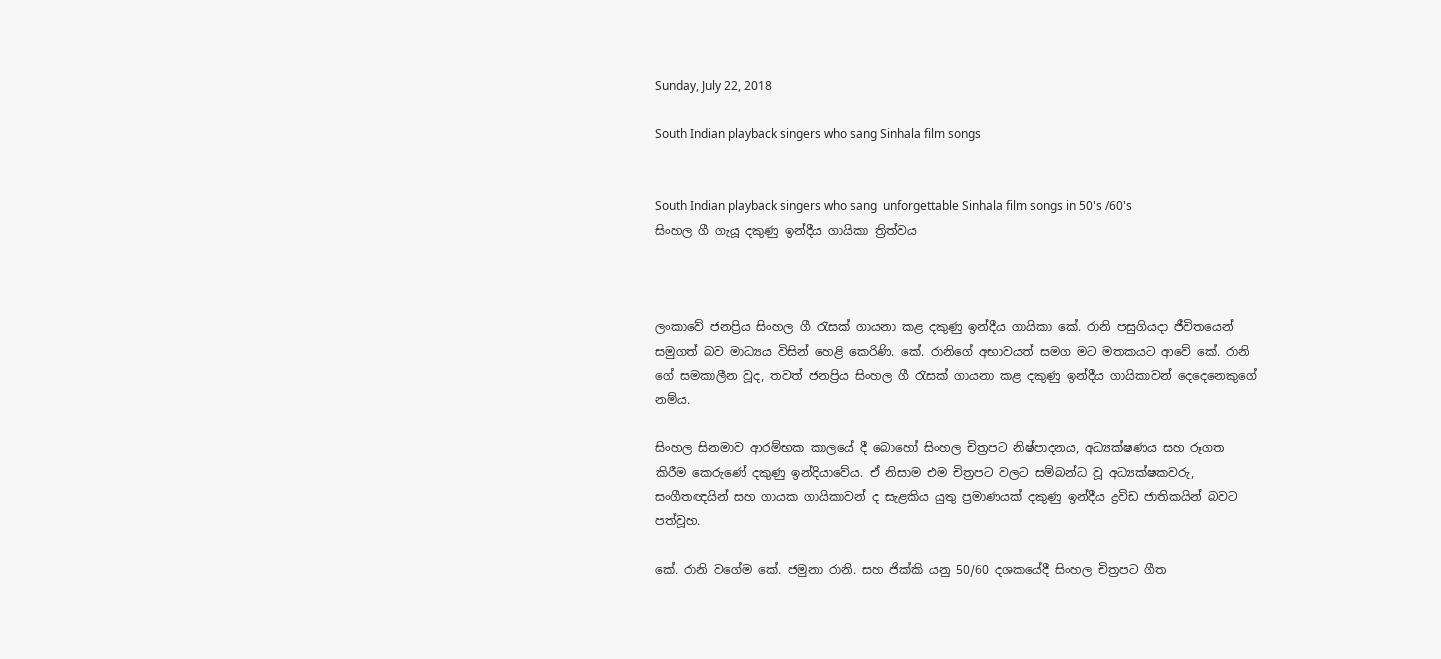Sunday, July 22, 2018

South Indian playback singers who sang Sinhala film songs


South Indian playback singers who sang  unforgettable Sinhala film songs in 50's /60's
සිංහල ගී ගැයූ දකුණු ඉන්දීය ගායිකා ත්‍රිත්වය



ලංකාවේ ජනප්‍රිය සිංහල ගී රැසක් ගායනා කළ දකුණු ඉන්දීය ගායිකා කේ. රානි පසුගියදා ජීවිතයෙන් සමුගත් බව මාධ්‍යය විසින් හෙළි කෙරිණි. කේ. රානිගේ අභාවයත් සමග මට මතකයට ආවේ කේ. රානි ගේ සමකාලීන වූද, තවත් ජනප්‍රිය සිංහල ගී රැසක් ගායනා කළ දකුණු ඉන්දීය ගායිකාවන් දෙදෙනෙකුගේ නම්ය.

සිංහල සිනමාව ආරම්භක කාලයේ දී බොහෝ සිංහල චිත්‍රපට නිෂ්පාදනය, අධ්‍යක්ෂණය සහ රූගත කිරීම කෙරුණේ දකුණු ඉන්දියාවේය. ඒ නිසාම එම චිත්‍රපට වලට සම්බන්ධ වූ අධ්‍යක්ෂකවරු, සංගීතඥයින් සහ ගායක ගායිකාවන් ද සැළකිය යුතු ප්‍රමාණයක් දකුණු ඉන්දීය ද්‍රවිඩ ජාතිකයින් බවට පත්වූහ.

කේ. රානි වගේම කේ. ජමුනා රානි. සහ ජික්කි යනු 50/60 දශකයේදී සිංහල චිත්‍රපට ගීත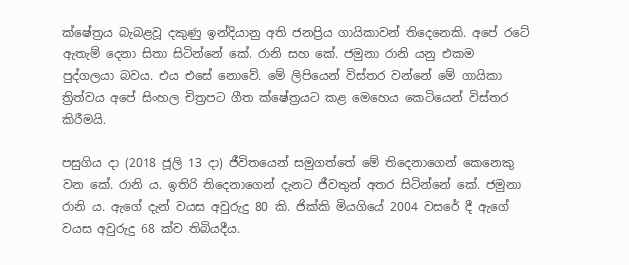ක්ෂේත්‍රය බැබළවූ දකුණු ඉන්දියානු අති ජනප්‍රිය ගායිකාවන් තිදෙනෙකි. අපේ රටේ ඇතැම් දෙනා සිතා සිටින්නේ කේ. රානි සහ කේ. ජමුනා රානි යනු එකම පුද්ගලයා බවය. එය එසේ නොවේ. මේ ලිපියෙන් විස්තර වන්නේ මේ ගායිකා ත්‍රිත්වය අපේ සිංහල චිත්‍රපට ගීත ක්ෂේත්‍රයට කළ මෙහෙය කෙටියෙන් විස්තර කිරීමයි.

පසුගිය දා (2018 ජූලි 13 දා) ජීවිතයෙන් සමුගත්තේ මේ තිදෙනාගෙන් කෙනෙකු වන කේ. රානි ය. ඉතිරි තිදෙනාගෙන් දැනට ජීවතුන් අතර සිටින්නේ කේ. ජමුනා රානි ය. ඇගේ දැන් වයස අවුරුදු 80 කි. ජික්කි මියගියේ 2004 වසරේ දී ඇගේ වයස අවුරුදු 68 ක්ව තිබියදීය.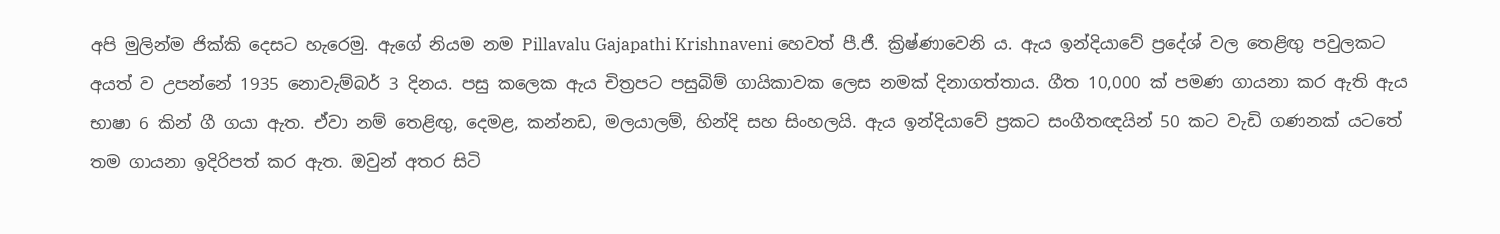අපි මුලින්ම ජික්කි දෙසට හැරෙමු. ඇගේ නියම නම Pillavalu Gajapathi Krishnaveni හෙවත් පී.ජී. ක්‍රිෂ්ණාවෙනි ය. ඇය ඉන්දියාවේ ප්‍රදේශ් වල තෙළිඟු පවුලකට අයත් ව උපන්නේ 1935 නොවැම්බර් 3 දිනය. පසු කලෙක ඇය චිත්‍රපට පසුබිම් ගායිකාවක ලෙස නමක් දිනාගත්තාය. ගීත 10,000 ක් පමණ ගායනා කර ඇති ඇය භාෂා 6 කින් ගී ගයා ඇත. ඒවා නම් තෙළිඟු, දෙමළ, කන්නඩ, මලයාලම්, හින්දි සහ සිංහලයි. ඇය ඉන්දියාවේ ප්‍රකට සංගීතඥයින් 50 කට වැඩි ගණනක් යටතේ තම ගායනා ඉදිරිපත් කර ඇත. ඔවුන් අතර සිටි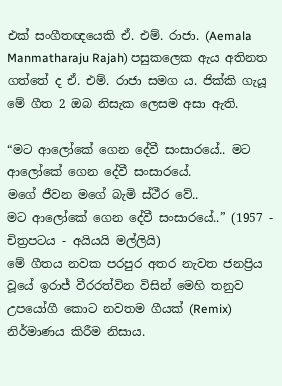එක් සංගීතඥයෙකි ඒ. එම්. රාජා. (Aemala Manmatharaju Rajah) පසුකලෙක ඇය අතිනත ගත්තේ ද ඒ. එම්. රාජා සමග ය. ජික්කි ගැයූ මේ ගීත 2 ඔබ නිසැක ලෙසම අසා ඇති.

“මට ආලෝකේ ගෙන දේවී සංසාරයේ.. මට ආලෝකේ ගෙන දේවී සංසාරයේ.
මගේ ජීවන මගේ බැමි ස්ථීර වේ..
මට ආලෝකේ ගෙන දේවී සංසාරයේ..” (1957 - චිත්‍රපටය - අයියයි මල්ලියි)
මේ ගීතය නවක පරපුර අතර නැවත ජනප්‍රිය වූයේ ඉරාජ් වීරරත්වින විසින් මෙහි තනුව උපයෝගී කොට නවතම ගීයක් (Remix) නිර්මාණය කිරීම නිසාය.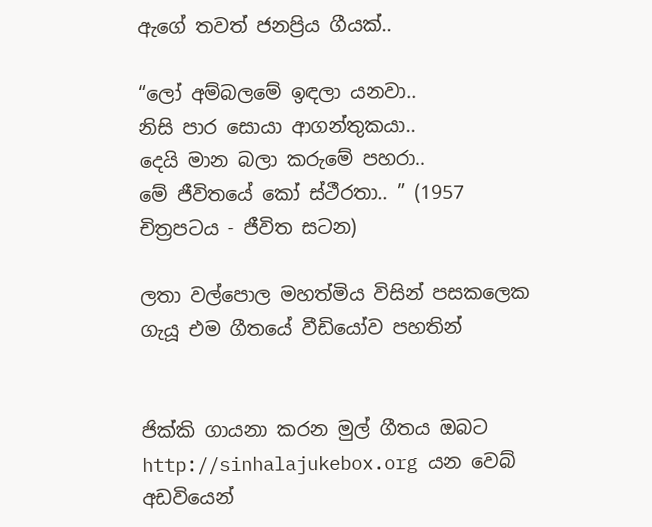ඇගේ තවත් ජනප්‍රිය ගීයක්..

“ලෝ අම්බලමේ ඉඳලා යනවා..
නිසි පාර සොයා ආගන්තුකයා..
දෙයි මාන බලා කරුමේ පහරා..
මේ ජීවිතයේ කෝ ස්ථීරතා.. ” (1957 චිත්‍රපටය - ජීවිත සටන)

ලතා වල්පොල මහත්මිය විසින් පසකලෙක ගැයූ එම ගීතයේ වීඩියෝව පහතින්


ජික්කි ගායනා කරන මුල් ගීතය ඔබට http://sinhalajukebox.org යන වෙබ් අඩවියෙන්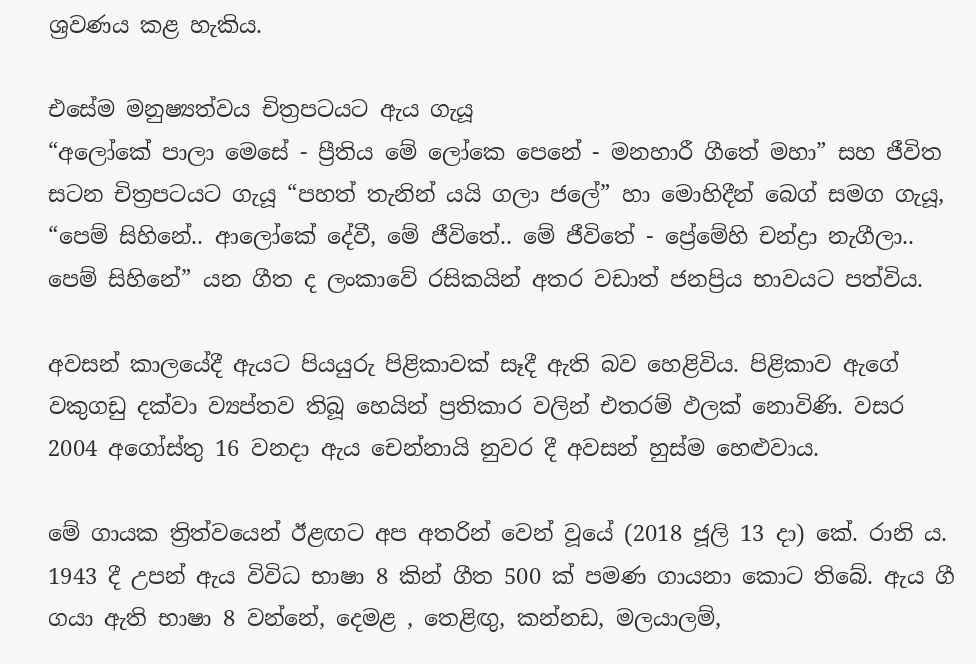ශ්‍රවණය කළ හැකිය.

එසේම මනුෂ්‍යත්වය චිත්‍රපටයට ඇය ගැයූ
“අලෝකේ පාලා මෙසේ - ප්‍රීතිය මේ ලෝකෙ පෙනේ - මනහාරී ගීතේ මහා” සහ ජීවිත සටන චිත්‍රපටයට ගැයූ “පහත් තැනින් යයි ගලා ජලේ” හා මොහිදීන් බෙග් සමග ගැයූ, “පෙම් සිහිනේ.. ආලෝකේ දේවී, මේ ජීවිතේ.. මේ ජීවිතේ - ප්‍රේමේහි චන්ද්‍රා නැගීලා.. පෙම් සිහිනේ” යන ගීත ද ලංකාවේ රසිකයින් අතර වඩාත් ජනප්‍රිය භාවයට පත්විය.

අවසන් කාලයේදී ඇයට පියයුරු පිළිකාවක් සෑදී ඇති බව හෙළිවිය. පිළිකාව ඇගේ වකුගඩු දක්වා ව්‍යප්තව තිබූ හෙයින් ප්‍රතිකාර වලින් එතරම් ඵලක් නොවිණි. වසර 2004 අගෝස්තු 16 වනදා ඇය චෙන්නායි නුවර දී අවසන් හුස්ම හෙළුවාය.

මේ ගායක ත්‍රිත්වයෙන් ඊළඟට අප අතරින් වෙන් වූයේ (2018 ජූලි 13 දා) කේ. රානි ය. 1943 දී උපන් ඇය විවිධ භාෂා 8 කින් ගීත 500 ක් පමණ ගායනා කොට තිබේ. ඇය ගී ගයා ඇති භාෂා 8 වන්නේ, දෙමළ , තෙළිඟු, කන්නඩ, මලයාලම්,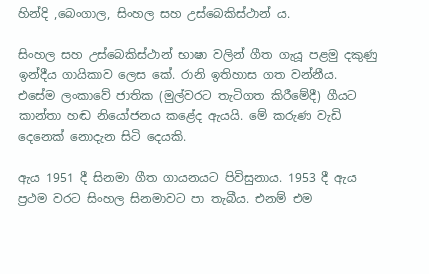හින්දි ,බෙංගාල, සිංහල සහ උස්බෙකිස්ථාන් ය.

සිංහල සහ උස්බෙකිස්ථාන් භාෂා වලින් ගීත ගැයූ පළමු දකුණු ඉන්දීය ගායිකාව ලෙස කේ. රානි ඉතිහාස ගත වන්නීය. එසේම ලංකාවේ ජාතික (මුල්වරට තැටිගත කිරීමේදී) ගීයට කාන්තා හඬ නියෝජනය කළේද ඇයයි. මේ කරුණ වැඩි දෙනෙක් නොදැන සිටි දෙයකි.

ඇය 1951 දී සිනමා ගීත ගායනයට පිවිසුනාය. 1953 දී ඇය ප්‍රථම වරට සිංහල සිනමාවට පා තැබීය. එනම් එම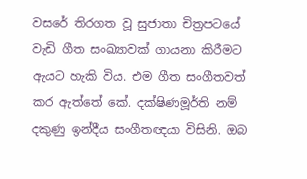වසරේ තිරගත වූ සුජාතා චිත්‍රපටයේ වැඩි ගීත සංඛ්‍යාවක් ගායනා කිරීමට ඇයට හැකි විය. එම ගීත සංගීතවත් කර ඇත්තේ කේ. දක්ෂිණමූර්ති නම් දකුණු ඉන්දීය සංගීතඥයා විසිනි. ඔබ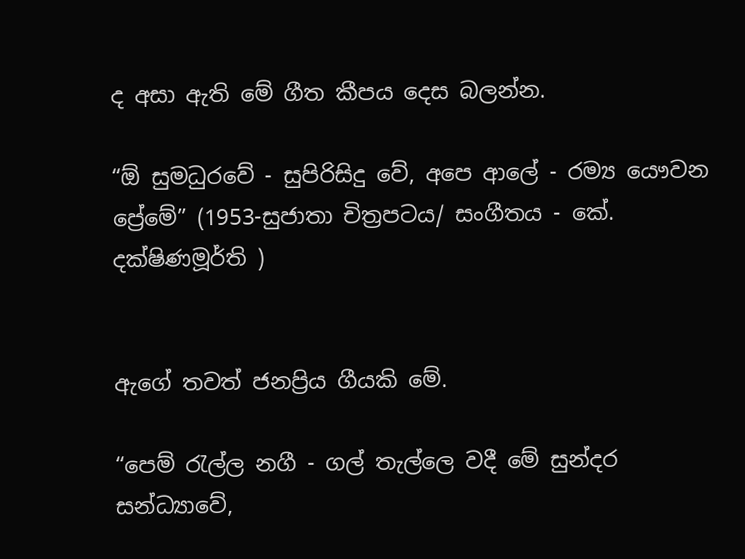ද අසා ඇති මේ ගීත කීපය දෙස බලන්න.

“ඕ සුමධුරවේ - සුපිරිසිදු වේ, අපෙ ආලේ - රම්‍ය යෞවන ප්‍රේමේ” (1953-සුජාතා චිත්‍රපටය/ සංගීතය - කේ. දක්ෂිණමූර්ති )


ඇගේ තවත් ජනප්‍රිය ගීයකි මේ.

“පෙම් රැල්ල නගී - ගල් තැල්ලෙ වදී මේ සුන්දර සන්ධ්‍යාවේ,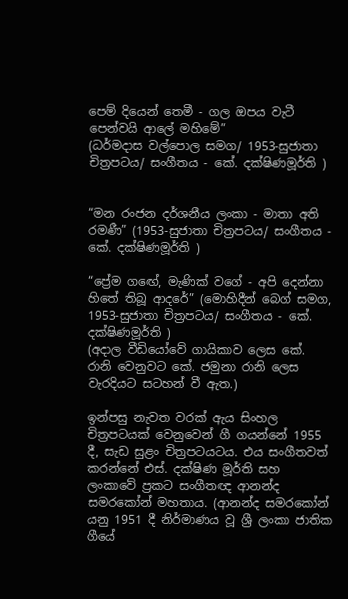පෙම් දියෙන් තෙමී - ගල ඔපය වැටී පෙන්වයි ආලේ මහිමේ”
(ධර්මදාස වල්පොල සමග/ 1953-සුජාතා චිත්‍රපටය/ සංගීතය - කේ. දක්ෂිණමූර්ති )


“මන රංජන දර්ශනීය ලංකා - මාතා අති රමණී” (1953-සුජාතා චිත්‍රපටය/ සංගීතය - කේ. දක්ෂිණමූර්ති )

“ප්‍රේම ගඟේ, මැණික් වගේ - අපි දෙන්නා හිතේ තිබූ ආදරේ” (මොහිදීන් බෙග් සමග, 1953-සුජාතා චිත්‍රපටය/ සංගීතය - කේ. දක්ෂිණමූර්ති )
(අදාල වීඩියෝවේ ගායිකාව ලෙස කේ. රානි වෙනුවට කේ. ජමුනා රානි ලෙස වැරදියට සටහන් වී ඇත.)

ඉන්පසු නැවත වරක් ඇය සිංහල චිත්‍රපටයක් වෙනුවෙන් ගී ගයන්නේ 1955 දී, සැඩ සුළං චිත්‍රපටයටය. එය සංගීතවත් කරන්නේ එස්. දක්ෂිණ මූර්ති සහ ලංකාවේ ප්‍රකට සංගීතඥ ආනන්ද සමරකෝන් මහතාය. (ආනන්ද සමරකෝන් යනු 1951 දී නිර්මාණය වූ ශ්‍රී ලංකා ජාතික ගීයේ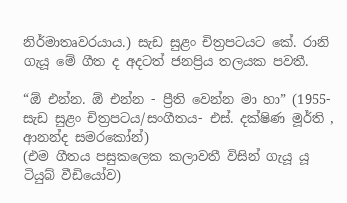නිර්මාතෘවරයාය.) සැඩ සුළං චිත්‍රපටයට කේ. රානි ගැයූ මේ ගීත ද අදටත් ජනප්‍රිය තලයක පවතී.

“ඕ එන්න. ඕ එන්න - ප්‍රීති වෙන්න මා හා” (1955- සැඩ සුළං චිත්‍රපටය/සංගීතය- එස්. දක්ෂිණ මූර්ති , ආනන්ද සමරකෝන්)
(එම ගීතය පසුකලෙක කලාවතී විසින් ගැයූ යූ ටියුබ් වීඩියෝව)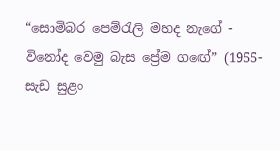“සොමිබර පෙම්රැලි මහද නැගේ - විනෝද වෙමු බැස ප්‍රේම ගඟේ” (1955- සැඩ සුළං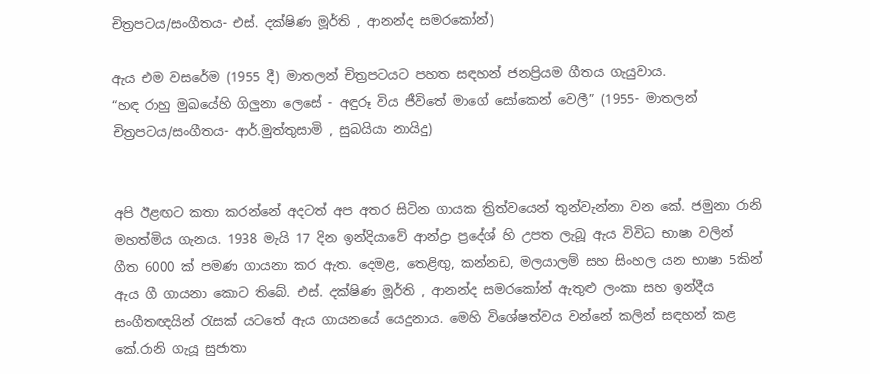චිත්‍රපටය/සංගීතය- එස්. දක්ෂිණ මූර්ති , ආනන්ද සමරකෝන්)

ඇය එම වසරේම (1955 දී) මාතලන් චිත්‍රපටයට පහත සඳහන් ජනප්‍රියම ගීතය ගැයුවාය.
“හඳ රාහු මුඛයේහි ගිලුනා ලෙසේ - අඳුරූ විය ජීවිතේ මාගේ සෝකෙන් වෙලී” (1955- මාතලන් චිත්‍රපටය/සංගීතය- ආර්.මුත්තුසාමි , සුබයියා නායිදු)


අපි ඊළඟට කතා කරන්නේ අදටත් අප අතර සිටින ගායක ත්‍රිත්වයෙන් තුන්වැන්නා වන කේ. ජමුනා රානි මහත්මිය ගැනය. 1938 මැයි 17 දින ඉන්දියාවේ ආන්ද්‍රා ප්‍රදේශ් හි උපත ලැබූ ඇය විවිධ භාෂා වලින් ගීත 6000 ක් පමණ ගායනා කර ඇත. දෙමළ, තෙළිඟු, කන්නඩ, මලයාලම් සහ සිංහල යන භාෂා 5කින් ඇය ගී ගායනා කොට තිබේ. එස්. දක්ෂිණ මූර්ති , ආනන්ද සමරකෝන් ඇතුළු ලංකා සහ ඉන්දීය සංගීතඥයින් රැසක් යටතේ ඇය ගායනයේ යෙදුනාය. මෙහි විශේෂත්වය වන්නේ කලින් සඳහන් කළ කේ.රානි ගැයූ සුජාතා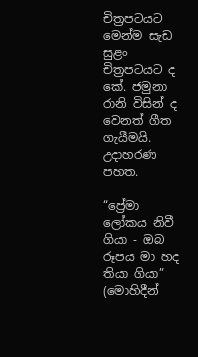චිත්‍රපටයට මෙන්ම සැඩ සුළං චිත්‍රපටයට ද කේ. ජමුනා රානි විසින් ද වෙනත් ගීත ගැයීමයි. උදාහරණ පහත.

“ප්‍රේමා ලෝකය නිවී ගියා - ඔබ රූපය මා හද තියා ගියා” (මොහිදීන්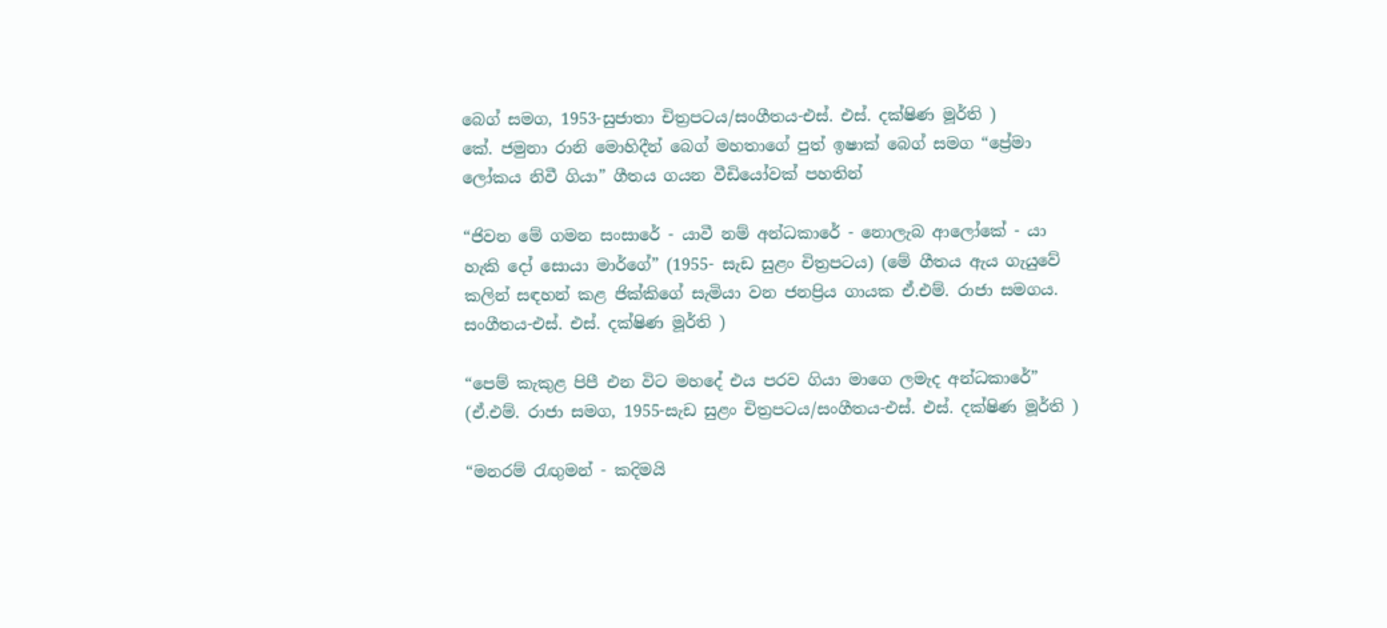බෙග් සමග, 1953-සුජාතා චිත්‍රපටය/සංගීතය-එස්. එස්. දක්ෂිණ මූර්ති )
කේ. ජමුනා රානි මොහිදීන් බෙග් මහතාගේ පුත් ඉෂාක් බෙග් සමග “ප්‍රේමා ලෝකය නිවී ගියා” ගීතය ගයන වීඩියෝවක් පහතින්

“ජිවන මේ ගමන සංසාරේ - යාවී නම් අන්ධකාරේ - නොලැබ ආලෝකේ - යා හැකි දෝ සොයා මාර්ගේ” (1955- සැඩ සුළං චිත්‍රපටය) (මේ ගීතය ඇය ගැයුවේ කලින් සඳහන් කළ ජික්කිගේ සැමියා වන ජනප්‍රිය ගායක ඒ.එම්. රාජා සමගය. සංගීතය-එස්. එස්. දක්ෂිණ මූර්ති )

“පෙම් කැකුළ පිපී එන විට මහදේ එය පරව ගියා මාගෙ ලමැද අන්ධකාරේ” (ඒ.එම්. රාජා සමග, 1955-සැඩ සුළං චිත්‍රපටය/සංගීතය-එස්. එස්. දක්ෂිණ මූර්ති )

“මනරම් රැඟුමන් - කදිමයි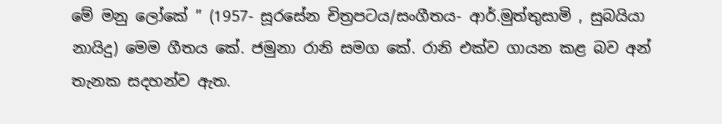මේ මනු ලෝකේ ” (1957- සූරසේන චිත්‍රපටය/සංගීතය- ආර්.මුත්තුසාමි , සුබයියා නායිදු) මෙම ගීතය කේ. ජමුනා රානි සමග කේ. රානි එක්ව ගායන කළ බව අන් තැනක ස‍දහන්ව ඇත.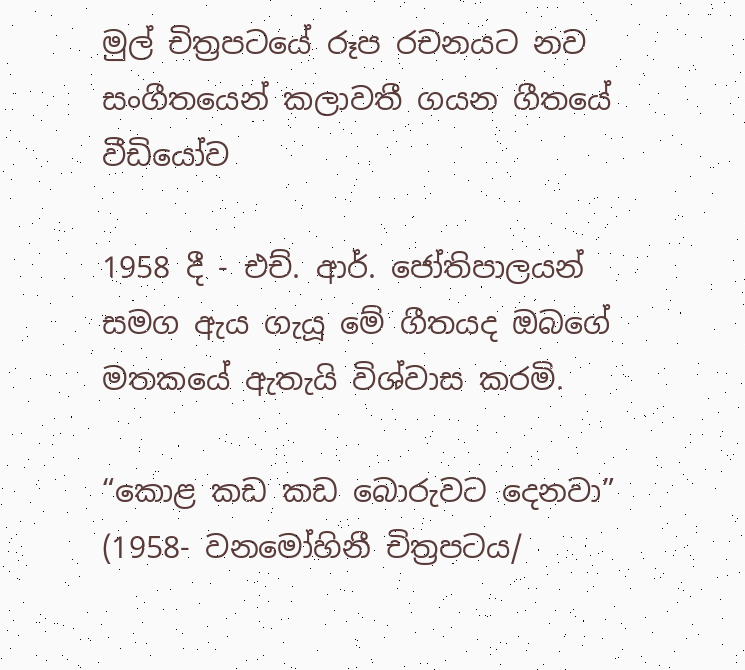මුල් චිත්‍රපටයේ රූප රචනයට නව සංගීතයෙන් කලාවතී ගයන ගීතයේ වීඩියෝව

1958 දී - එච්. ආර්. ජෝතිපාලයන් සමග ඇය ගැයූ මේ ගීතයද ඔබගේ මතකයේ ඇතැයි විශ්වාස කරමි.

“කොළ කඩ කඩ බොරුවට දෙනවා” (1958- වනමෝහිනී චිත්‍රපටය/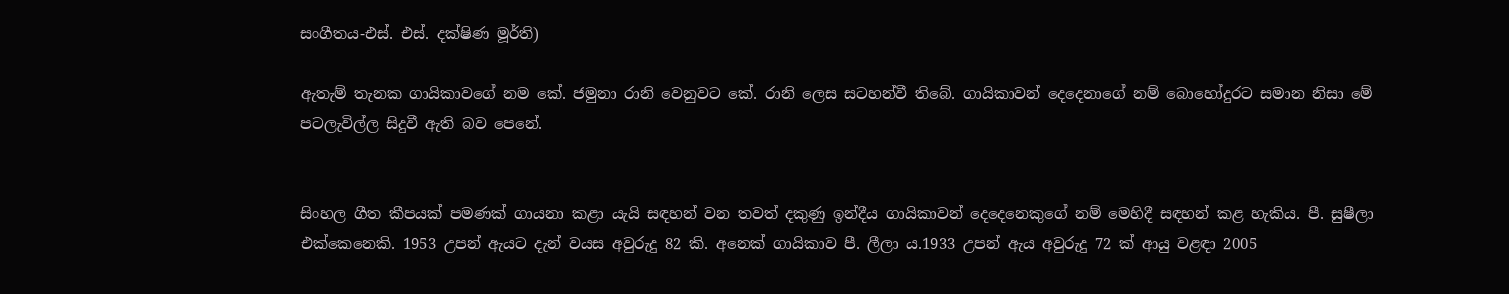සංගීතය-එස්. එස්. දක්ෂිණ මූර්ති)

ඇතැම් තැනක ගායිකාවගේ නම කේ. ජමුනා රානි වෙනුවට කේ. රානි ලෙස සටහන්වී තිබේ. ගායිකාවන් දෙදෙනාගේ නම් බොහෝදුරට සමාන නිසා මේ පටලැවිල්ල සිදුවී ඇති බව පෙනේ.


සිංහල ගීත කීපයක් පමණක් ගායනා කළා යැයි සඳහන් වන තවත් දකුණු ඉන්දීය ගායිකාවන් දෙදෙනෙකුගේ නම් මෙහිදී සඳහන් කළ හැකිය. පී. සුෂීලා එක්කෙනෙකි. 1953 උපන් ඇයට දැන් වයස අවුරුදු 82 කි. අනෙක් ගායිකාව පී. ලීලා ය.1933 උපන් ඇය අවුරුදු 72 ක් ආයු වළඳා 2005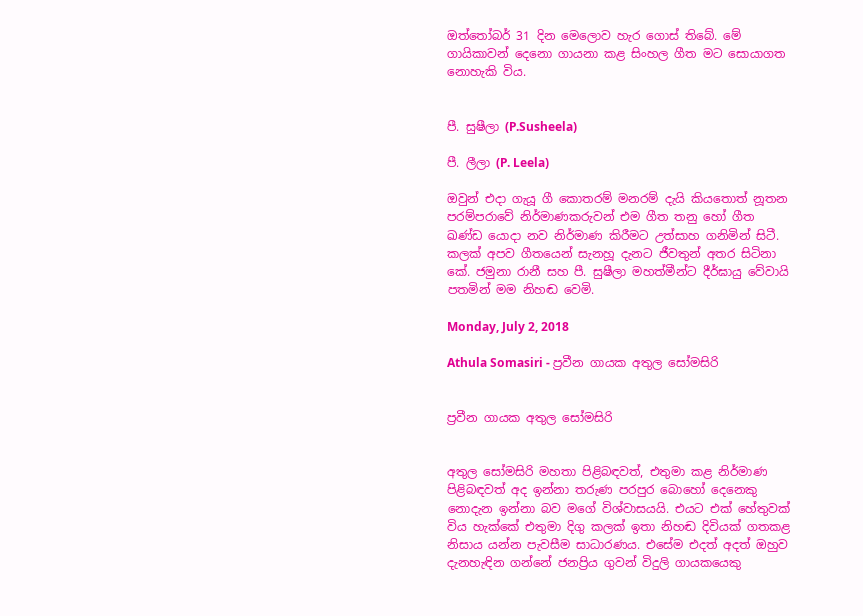ඔත්තෝබර් 31 දින මෙලොව හැර ගොස් තිබේ. මේ ගායිකාවන් දෙනො ගායනා කළ සිංහල ගීත මට සොයාගත නොහැකි විය.


පී. සුෂීලා (P.Susheela)

පී. ලීලා (P. Leela)

ඔවුන් එදා ගැයූ ගී කොතරම් මනරම් දැයි කියතොත් නූතන පරම්පරාවේ නිර්මාණකරුවන් එම ගීත තනු හෝ ගීත ඛණ්ඩ යොදා නව නිර්මාණ කිරීමට උත්සාහ ගනිමින් සිටී. කලක් අපව ගීතයෙන් සැනහූ දැනට ජීවතුන් අතර සිටිනා කේ. ජමුනා රානී සහ පී. සුෂීලා මහත්මීන්ට දීර්ඝායු වේවායි පතමින් මම නිහඬ වෙමි.

Monday, July 2, 2018

Athula Somasiri - ප්‍රවීන ගායක අතුල සෝමසිරි


ප්‍රවීන ගායක අතුල සෝමසිරි


අතුල සෝමසිරි මහතා පිළිබඳවත්, එතුමා කළ නිර්මාණ පිළිබඳවත් අද ඉන්නා තරුණ පරපුර බොහෝ දෙනෙකු නොදැන ඉන්නා බව මගේ විශ්වාසයයි. එයට එක් හේතුවක් විය හැක්කේ එතුමා දිගු කලක් ඉතා නිහඬ දිවියක් ගතකළ නිසාය යන්න පැවසීම සාධාරණය. එසේම එදත් අදත් ඔහුව දැනහැඳින ගන්නේ ජනප්‍රිය ගුවන් විදුලි ගායකයෙකු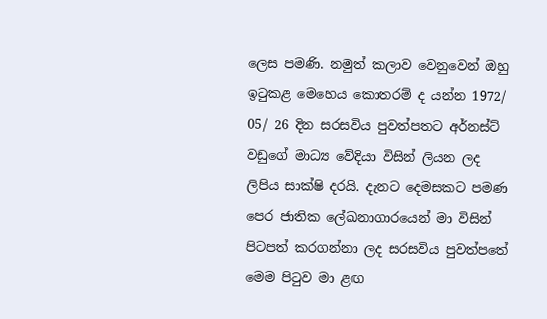ලෙස පමණි. නමුත් කලාව වෙනුවෙන් ඔහු ඉටුකළ මෙහෙය කොතරම් ද යන්න 1972/ 05/ 26 දින සරසවිය පුවත්පතට අර්නස්ට් වඩුගේ මාධ්‍ය වේදියා විසින් ලියන ලද ලිපිය සාක්ෂි දරයි. දැනට දෙමසකට පමණ පෙර ජාතික ලේඛනාගාරයෙන් මා විසින් පිටපත් කරගන්නා ලද සරසවිය පුවත්පතේ මෙම පිටුව මා ළඟ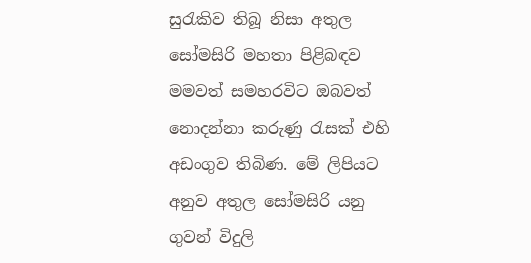සුරැකිව තිබූ නිසා අතුල සෝමසිරි මහතා පිළිබඳව මමවත් සමහරවිට ඔබවත් නොදන්නා කරුණු රැසක් එහි අඩංගුව තිබිණ. මේ ලිපියට අනුව අතුල සෝමසිරි යනු ගුවන් විදුලි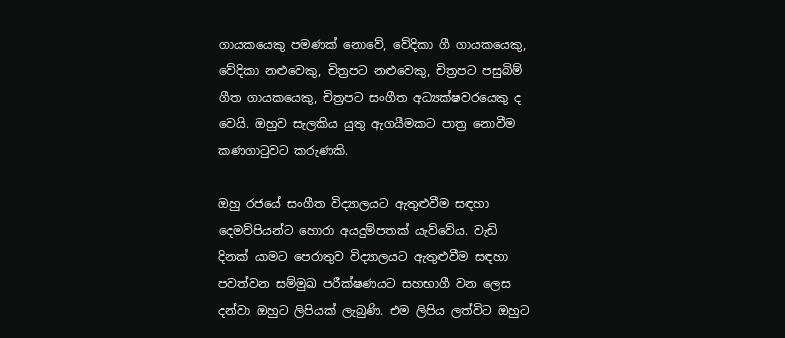ගායකයෙකු පමණක් නොවේ, වේදිකා ගී ගායකයෙකු, වේදිකා නළුවෙකු, චිත්‍රපට නළුවෙකු, චිත්‍රපට පසුබිම් ගීත ගායකයෙකු, චිත්‍රපට සංගීත අධ්‍යක්ෂවරයෙකු ද වෙයි. ඔහුව සැලකිය යුතු ඇගයීමකට පාත්‍ර නොවීම කණගාටුවට කරුණකි.

ඔහු රජයේ සංගීත විද්‍යාලයට ඇතුළුවීම සඳහා දෙමව්පියන්ට හොරා අයදුම්පතක් යැව්වේය. වැඩි දිනක් යාමට පෙරාතුව විද්‍යාලයට ඇතුළුවීම සඳහා පවත්වන සම්මුඛ පරීක්ෂණයට සහභාගී වන ලෙස දන්වා ඔහුට ලිපියක් ලැබුණි. එම ලිපිය ලත්විට ඔහුට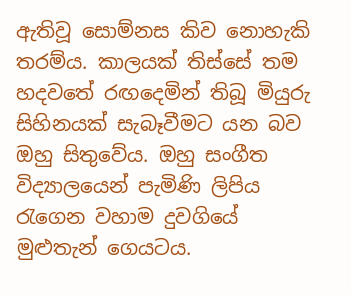ඇතිවූ සොම්නස කිව නොහැකි තරම්ය. කාලයක් තිස්සේ තම හදවතේ රඟදෙමින් තිබූ මියුරු සිහිනයක් සැබෑවීමට යන බව ඔහු සිතුවේය. ඔහු සංගීත විද්‍යාලයෙන් පැමිණි ලිපිය රැගෙන වහාම දුවගියේ මුළුතැන් ගෙයටය.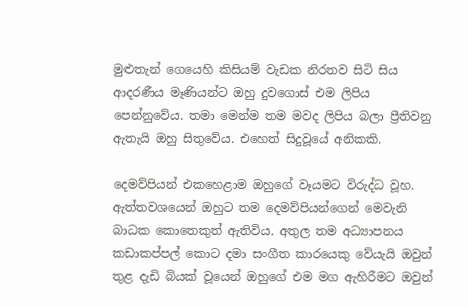මුළුතැන් ගෙයෙහි කිසියම් වැඩක නිරතව සිටි සිය ආදරණීය මෑණියන්ට ඔහු දුවගොස් එම ලිපිය පෙන්නුවේය. තමා මෙන්ම තම මවද ලිපිය බලා ප්‍රීතිවනු ඇතැයි ඔහු සිතුවේය. එහෙත් සිදුවූයේ අනිකකි.

දෙමව්පියන් එකහෙළාම ඔහුගේ වෑයමට විරුද්ධ වූහ. ඇත්තවශයෙන් ඔහුට තම දෙමව්පියන්ගෙන් මෙවැනි බාධක කොතෙකුත් ඇතිවිය. අතුල තම අධ්‍යාපනය කඩාකප්පල් කොට දමා සංගීත කාරයෙකු වේයැයි ඔවුන් තුළ දැඩි බියක් වූයෙන් ඔහුගේ එම මග ඇහිරීමට ඔවුන්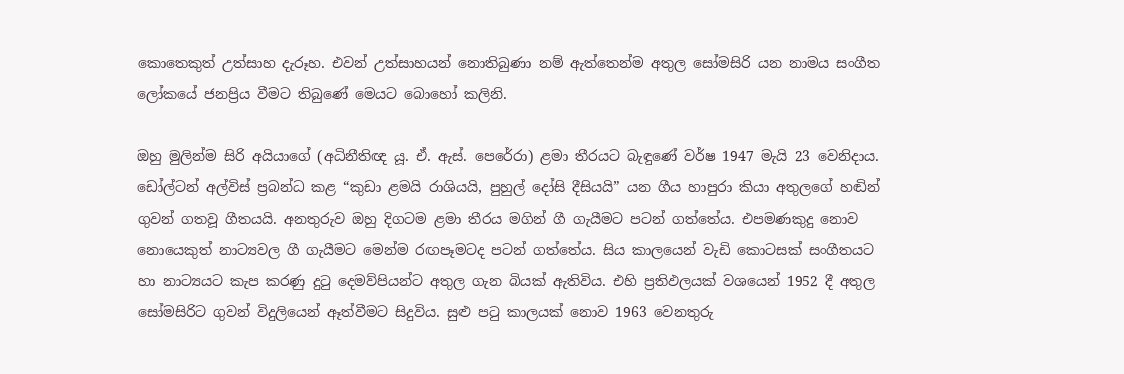කොතෙකුත් උත්සාහ දැරූහ. එවන් උත්සාහයන් නොතිබුණා නම් ඇත්තෙන්ම අතුල සෝමසිරි යන නාමය සංගීත ලෝකයේ ජනප්‍රිය වීමට තිබුණේ මෙයට බොහෝ කලිනි.

ඔහු මුලින්ම සිරි අයියාගේ (අධිනීතිඥ යූ. ඒ. ඇස්. පෙරේරා) ළමා තීරයට බැඳුණේ වර්ෂ 1947 මැයි 23 වෙනිදාය. ඩෝල්ටන් අල්විස් ප්‍රබන්ධ කළ “කුඩා ළමයි රාශියයි, පුහුල් දෝසි දීසියයි” යන ගීය හාපුරා කියා අතුලගේ හඬින් ගුවන් ගතවූ ගීතයයි. අනතුරුව ඔහු දිගටම ළමා තීරය මගින් ගී ගැයීමට පටන් ගත්තේය. එපමණකුදු නොව නොයෙකුත් නාට්‍යවල ගී ගැයීමට මෙන්ම රඟපෑමටද පටන් ගත්තේය. සිය කාලයෙන් වැඩි කොටසක් සංගීතයට හා නාට්‍යයට කැප කරණු දුටු දෙමව්පියන්ට අතුල ගැන බියක් ඇතිවිය. එහි ප්‍රතිඵලයක් වශයෙන් 1952 දී අතුල සෝමසිරිට ගුවන් විදුලියෙන් ඈත්වීමට සිදුවිය. සුළු පටු කාලයක් නොව 1963 වෙනතුරු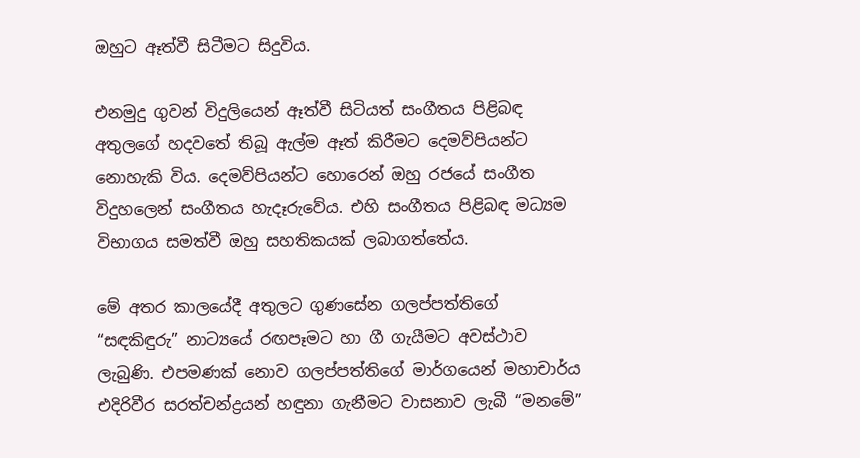ඔහුට ඈත්වී සිටීමට සිදුවිය.

එනමුදු ගුවන් විදුලියෙන් ඈත්වී සිටියත් සංගීතය පිළිබඳ අතුලගේ හදවතේ තිබූ ඇල්ම ඈත් කිරීමට දෙමව්පියන්ට නොහැකි විය. දෙමව්පියන්ට හොරෙන් ඔහු රජයේ සංගීත විදුහලෙන් සංගීතය හැදෑරුවේය. එහි සංගීතය පිළිබඳ මධ්‍යම විභාගය සමත්වී ඔහු සහතිකයක් ලබාගත්තේය.

මේ අතර කාලයේදී අතුලට ගුණසේන ගලප්පත්තිගේ “සඳකිඳුරු” නාට්‍යයේ රඟපෑමට හා ගී ගැයීමට අවස්ථාව ලැබුණි. එපමණක් නොව ගලප්පත්තිගේ මාර්ගයෙන් මහාචාර්ය එදිරිවීර සරත්චන්ද්‍රයන් හඳුනා ගැනීමට වාසනාව ලැබී “මනමේ”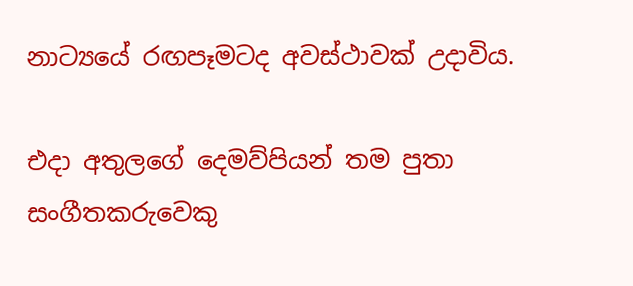නාට්‍යයේ රඟපෑමටද අවස්ථාවක් උදාවිය.

එදා අතුලගේ දෙමව්පියන් තම පුතා සංගීතකරුවෙකු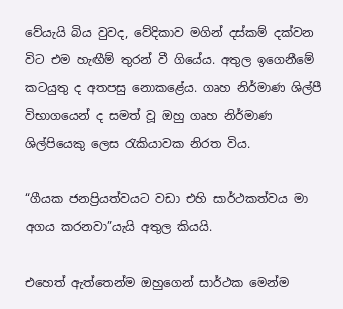වේයැයි බිය වුවද, වේදිකාව මගින් දස්කම් දක්වන විට එම හැඟීම් තුරන් වී ගියේය. අතුල ඉගෙනීමේ කටයුතු ද අතපසු නොකළේය. ගෘහ නිර්මාණ ශිල්පී විභාගයෙන් ද සමත් වූ ඔහු ගෘහ නිර්මාණ ශිල්පියෙකු ලෙස රැකියාවක නිරත විය.

“ගීයක ජනප්‍රියත්වයට වඩා එහි සාර්ථකත්වය මා අගය කරනවා”යැයි අතුල කියයි.

එහෙත් ඇත්තෙන්ම ඔහුගෙන් සාර්ථක මෙන්ම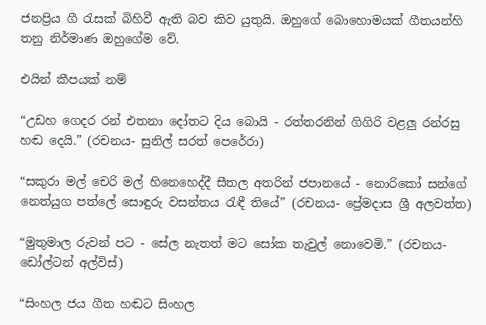ජනප්‍රිය ගී රැසක් බිහිවී ඇති බව කිව යුතුයි. ඔහුගේ බොහොමයක් ගීතයන්හි තනු නිර්මාණ ඔහුගේම වේ.

එයින් කීපයක් නම්

“උඩහ ගෙදර රන් එතනා දෝතට දිය බොයි - රත්තරනින් ගිගිරි වළලු රන්රසු හඬ දෙයි.” (රචනය- සුනිල් සරත් පෙරේරා)

“සකුරා මල් චෙරි මල් හිනෙහෙද්දී සීතල අතරින් ජපානයේ - නොරිකෝ සන්ගේ නෙත්යුග පත්ලේ සොඳුරු වසන්තය රැඳී තියේ” (රචනය- ප්‍රේමදාස ශ්‍රී අලවත්ත)

“මුතුමාල රුවන් පට - සේල නැතත් මට සෝක තැවුල් නොවෙමි.” (රචනය- ඩෝල්ටන් අල්විස්)

“සිංහල ජය ගීත හඬට සිංහල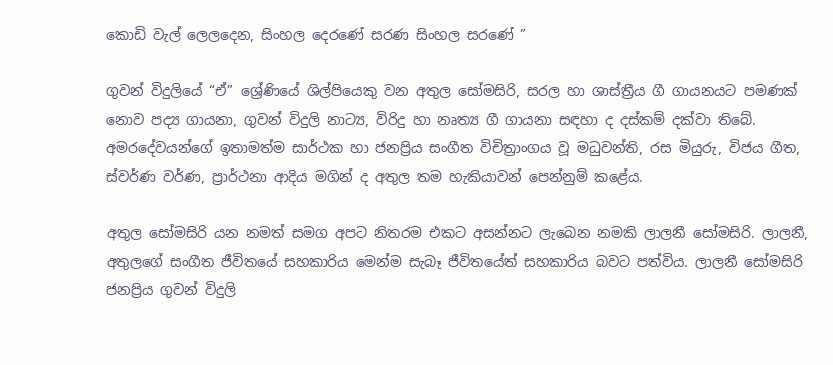කොඩි වැල් ලෙලදෙන, සිංහල දෙරණේ සරණ සිංහල සරණේ ”

ගුවන් විදුලියේ “ඒ” ශ්‍රේණියේ ශිල්පියෙකු වන අතුල සෝමසිරි, සරල හා ශාස්ත්‍රීය ගී ගායනයට පමණක් නොව පද්‍ය ගායනා, ගුවන් විදුලි නාට්‍ය, විරිදු හා නෘත්‍ය ගී ගායනා සඳහා ද දස්කම් දක්වා තිබේ. අමරදේවයන්ගේ ඉතාමත්ම සාර්ථක හා ජනප්‍රිය සංගීත විචිත්‍රාංගය වූ මධුවන්ති, රස මියුරු, විජය ගීත, ස්වර්ණ වර්ණ, ප්‍රාර්ථනා ආදිය මගින් ද අතුල තම හැකියාවන් පෙන්නුම් කළේය.

අතුල සෝමසිරි යන නමත් සමග අපට නිතරම එකට අසන්නට ලැබෙන නමකි ලාලනී සෝමසිරි. ලාලනී, අතුලගේ සංගීත ජීවිතයේ සහකාරිය මෙන්ම සැබෑ ජීවිතයේත් සහකාරිය බවට පත්විය. ලාලනී සෝමසිරි ජනප්‍රිය ගුවන් විදුලි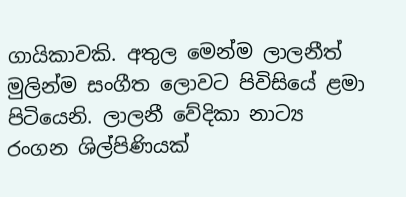ගායිකාවකි. අතුල මෙන්ම ලාලනීත් මුලින්ම සංගීත ලොවට පිවිසියේ ළමා පිටියෙනි. ලාලනී වේදිකා නාට්‍ය රංගන ශිල්පිණියක්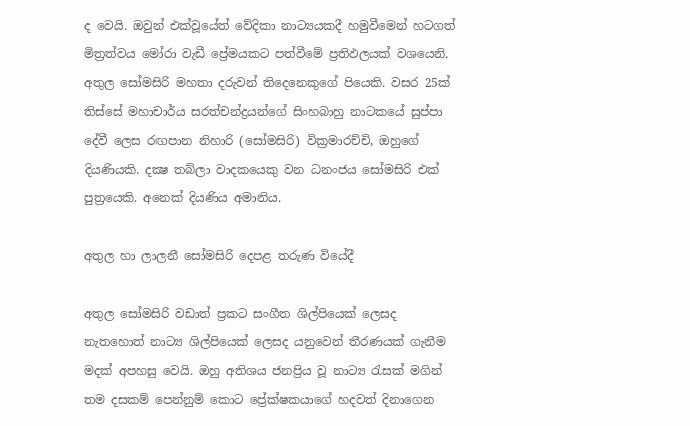ද වෙයි. ඔවුන් එක්වූයේත් වේදිකා නාට්‍යයකදී හමුවීමෙන් හටගත් මිත්‍රත්වය මෝරා වැඩී ප්‍රේමයකට පත්වීමේ ප්‍රතිඵලයක් වශයෙනි. අතුල සෝමසිරි මහතා දරුවන් තිදෙනෙකුගේ පියෙකි. වසර 25ක් තිස්සේ මහාචාර්ය සරත්චන්ද්‍රයන්ගේ සිංහබාහු නාටකයේ සුප්පා දේවී ලෙස රඟපාන නිහාරි (සෝමසිරි) වික්‍රමාරච්චි, ඔහුගේ දියණියකි. දක්‍ෂ තබ්ලා වාදකයෙකු වන ධනංජය සෝමසිරි එක් පුත්‍රයෙකි. අනෙක් දියණිය අමානිය.

අතුල හා ලාලනී සෝමසිරි දෙපළ තරුණ වියේදී

අතුල සෝමසිරි වඩාත් ප්‍රකට සංගීත ශිල්පියෙක් ලෙසද නැතහොත් නාට්‍ය ශිල්පියෙක් ලෙසද යනුවෙන් තීරණයක් ගැනීම මදක් අපහසු වෙයි. ඔහු අතිශය ජනප්‍රිය වූ නාට්‍ය රැසක් මගින් තම දසකම් පෙන්නුම් කොට ප්‍රේක්ෂකයාගේ හදවත් දිනාගෙන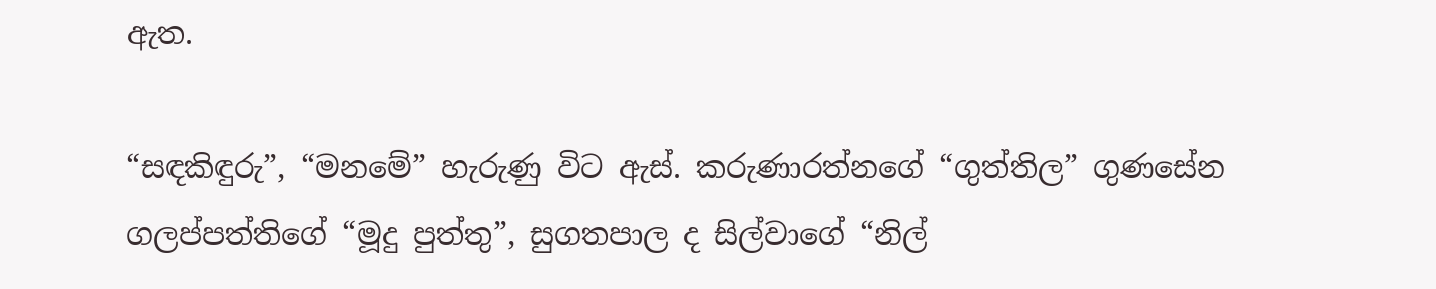ඇත.

“සඳකිඳුරු”, “මනමේ” හැරුණු විට ඇස්. කරුණාරත්නගේ “ගුත්තිල” ගුණසේන ගලප්පත්තිගේ “මූදු පුත්තු”, සුගතපාල ද සිල්වාගේ “නිල්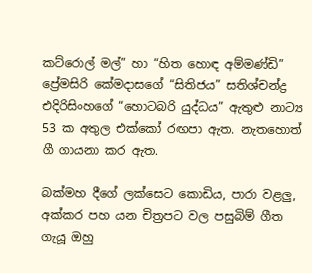කට්රොල් මල්” හා “හිත හොඳ අම්මණ්ඩි” ප්‍රේමසිරි කේමදාසගේ “සිතිජය” සතිශ්චන්ද්‍ර එදිරිසිංහගේ “හොටබරි යුද්ධය” ඇතුළු නාට්‍ය 53 ක අතුල එක්කෝ රඟපා ඇත. නැතහොත් ගී ගායනා කර ඇත.

බක්මහ දීගේ ලක්සෙට කොඩිය, පාරා වළලු, අක්කර පහ යන චිත්‍රපට වල පසුබිම් ගීත ගැයූ ඔහු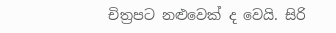චිත්‍රපට නළුවෙක් ද වෙයි. සිරි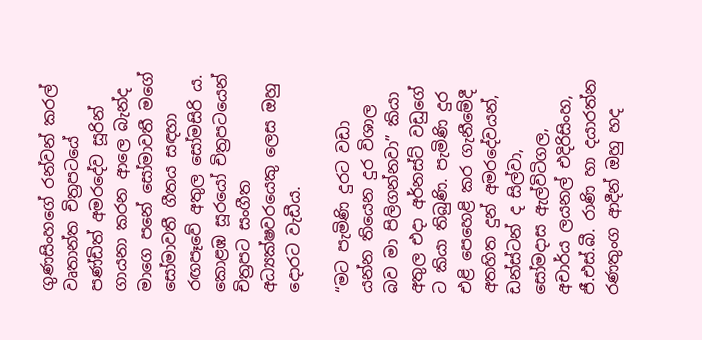ගුණසිංහගේ රන්වන් කරල් වෘතාන්ත චිත්‍රපටයේ පණ්ඩිත් අමරදේව සූරින් ගායනා කරන ආලෙ බැන්ද මාගෙ පනේ සෝමාවතී මගේ සෝමාවතී ගීතය සඳහා රඟපෑවේ අතුල සෝමසිරි ය. කොළඹ සූරයෝ චිත්‍රපටයෙන් චිත්‍රපට සංගීත අධ්‍යක්ෂවරයෙකු ලෙස ඔහු දොරට වැඩීය.

“මට පැමිණි දුරට වඩා යන්න තියෙන දුර විශාල බව මා පිලිගන්නවා” කියා අතුල එදා අර්නස්ට් වඩුගේ ට කියා තිබුණි. පැමිණි දුර එළි පෙහෙළි කර ගැනීමේදී අතහිත දුන් අමරදේවයන්, ඩන්ස්ටන් ද සිල්වා, සෝමදාස ඇල්විටිගල, අචාර්ය ලයනල් එදිරිසිංහ, ජී.එස්.බී. රාණි හා දයාරත්න රණතුංග ආදීන් ඔහු හද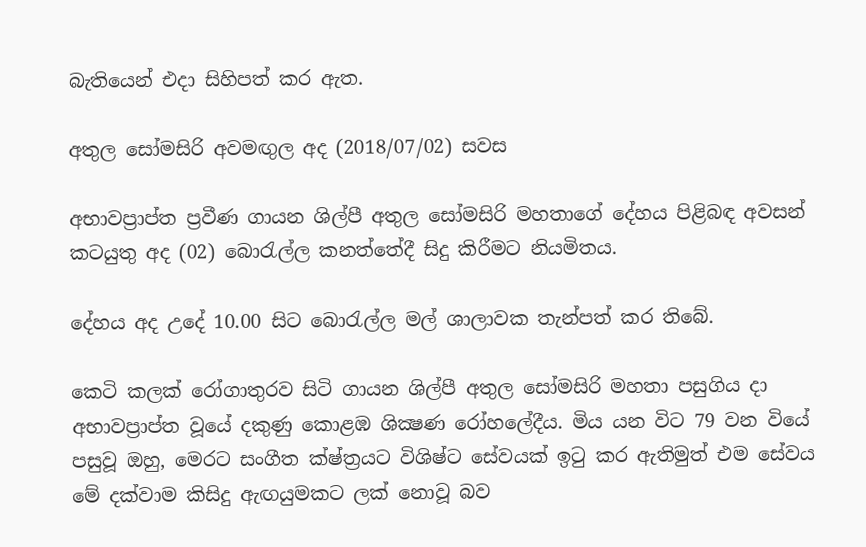බැතියෙන් එදා සිහිපත් කර ඇත.

අතුල සෝමසිරි අවමඟුල අද (2018/07/02) සවස

අභාවප්‍රාප්ත ප්‍රවීණ ගායන ශිල්පී අතුල සෝමසිරි මහතාගේ දේහය පිළිබඳ අවසන් කටයුතු අද (02) බොරැල්ල කනත්තේදී සිදු කිරීමට නියමිතය.

දේහය අද උදේ 10.00 සිට බොරැල්ල මල් ශාලාවක තැන්පත් කර තිබේ.

කෙටි කලක් රෝගාතුරව සිටි ගායන ශිල්පී අතුල සෝමසිරි මහතා පසුගිය දා අභාවප්‍රාප්ත වූයේ දකුණු කොළඹ ශික්‍ෂණ රෝහලේදීය. මිය යන විට 79 වන වියේ පසුවූ ඔහු, මෙරට සංගීත ක්ෂ්ත්‍රයට විශිෂ්ට සේවයක් ඉටු කර ඇතිමුත් එම සේවය මේ දක්වාම කිසිදු ඇඟයුමකට ලක් නොවූ බව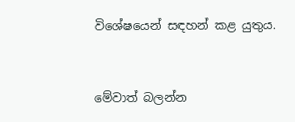විශේෂයෙන් සඳහන් කළ යුතුය.


මේවාත් බලන්න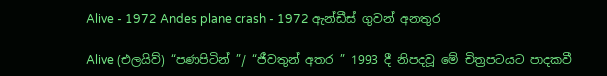Alive - 1972 Andes plane crash - 1972 ඇන්ඩීස් ගුවන් අනතුර

Alive (එලයිව්) “පණපිටින් ”/ “ජීවතුන් අතර ” 1993 දී නිපදවූ මේ චිත්‍රපටයට පාදකවී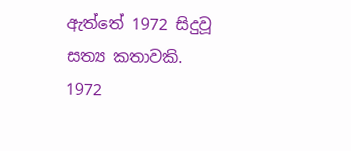ඇත්තේ 1972 සිදුවූ සත්‍ය කතාවකි. 1972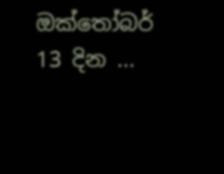ඔක්තෝබර් 13 දින ...